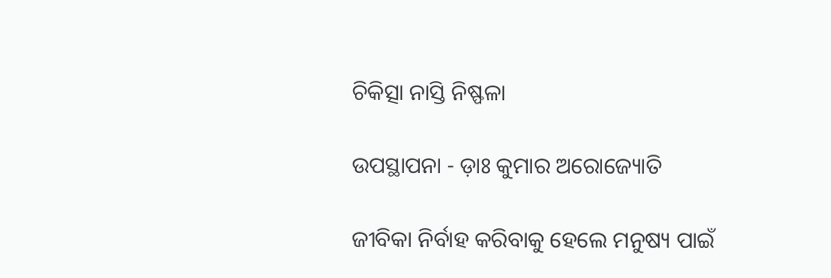ଚିକିତ୍ସା ନାସ୍ତି ନିଷ୍ଫଳା

ଉପସ୍ଥାପନା - ଡ଼ାଃ କୁମାର ଅରୋଜ୍ୟୋତି

ଜୀବିକା ନିର୍ବାହ କରିବାକୁ ହେଲେ ମନୁଷ୍ୟ ପାଇଁ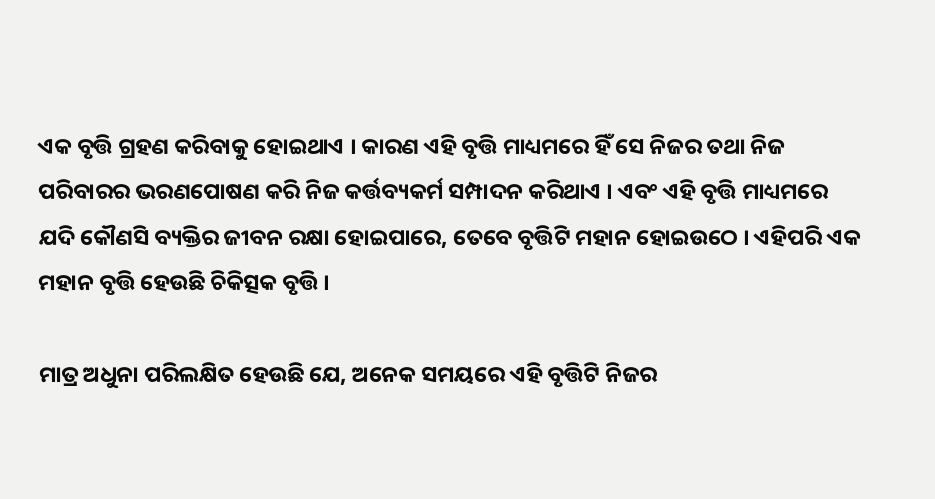ଏକ ବୃତ୍ତି ଗ୍ରହଣ କରିବାକୁ ହୋଇଥାଏ । କାରଣ ଏହି ବୃତ୍ତି ମାଧ୍ୟମରେ ହିଁ ସେ ନିଜର ତଥା ନିଜ ପରିବାରର ଭରଣପୋଷଣ କରି ନିଜ କର୍ତ୍ତବ୍ୟକର୍ମ ସମ୍ପାଦନ କରିଥାଏ । ଏବଂ ଏହି ବୃତ୍ତି ମାଧ୍ୟମରେ ଯଦି କୌଣସି ବ୍ୟକ୍ତିର ଜୀବନ ରକ୍ଷା ହୋଇପାରେ, ତେବେ ବୃତ୍ତିଟି ମହାନ ହୋଇଉଠେ । ଏହିପରି ଏକ ମହାନ ବୃତ୍ତି ହେଉଛି ଚିକିତ୍ସକ ବୃତ୍ତି ।

ମାତ୍ର ଅଧୁନା ପରିଲକ୍ଷିତ ହେଉଛି ଯେ, ଅନେକ ସମୟରେ ଏହି ବୃତ୍ତିଟି ନିଜର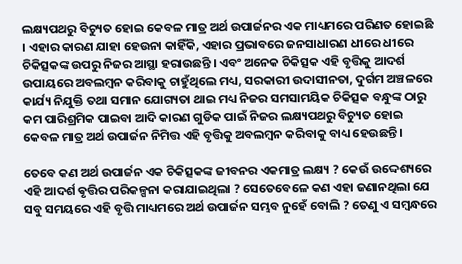ଲକ୍ଷ୍ୟପଥରୁ ବିଚ୍ୟୁତ ହୋଇ କେବଳ ମାତ୍ର ଅର୍ଥ ଉପାର୍ଜନର ଏକ ମାଧ୍ୟମରେ ପରିଣତ ହୋଇଛି । ଏହାର କାରଣ ଯାହା ହେଉନା କାହିଁକି, ଏହାର ପ୍ରଭାବରେ ଜନସାଧାରଣ ଧୀରେ ଧୀରେ ଚିକିତ୍ସକଙ୍କ ଉପରୁ ନିଜର ଆସ୍ଥା ହରାଉଛନ୍ତି । ଏବଂ ଅନେକ ଚିକିତ୍ସକ ଏହି ବୃତ୍ତିକୁ ଆଦର୍ଶ ଉପାୟରେ ଅବଲମ୍ବନ କରିବାକୁ ଚାହୁଁଥିଲେ ମଧ୍ୟ, ସରକାରୀ ଉଦାସୀନତା, ଦୁର୍ଗମ ଅଞ୍ଚଳରେ କାର୍ଯ୍ୟ ନିଯୁକ୍ତି ତଥା ସମାନ ଯୋଗ୍ୟତା ଥାଇ ମଧ୍ୟ ନିଜର ସମସାମୟିକ ଚିକିତ୍ସକ ବନ୍ଧୁଙ୍କ ଠାରୁ କମ ପାରିଶ୍ରମିକ ପାଇବା ଆଦି କାରଣ ଗୁଡିକ ପାଇଁ ନିଜର ଲକ୍ଷ୍ୟପଥରୁ ବିଚ୍ୟୁତ ହୋଇ କେବଳ ମାତ୍ର ଅର୍ଥ ଉପାର୍ଜନ ନିମିତ୍ତ ଏହି ବୃତ୍ତିକୁ ଅବଲମ୍ବନ କରିବାକୁ ବାଧ୍ୟ ହେଉଛନ୍ତି ।

ତେବେ କଣ ଅର୍ଥ ଉପାର୍ଜନ ଏକ ଚିକିତ୍ସକଙ୍କ ଜୀବନର ଏକମାତ୍ର ଲକ୍ଷ୍ୟ ? କେଉଁ ଉଦ୍ଦେଶ୍ୟରେ ଏହି ଆଦର୍ଶ ଵୃତ୍ତିର ପରିକଳ୍ପନା କରାଯାଇଥିଲା ? ସେତେବେଳେ କଣ ଏହା ଜଣାନଥିଲା ଯେ ସବୁ ସମୟରେ ଏହି ବୃତ୍ତି ମାଧ୍ୟମରେ ଅର୍ଥ ଉପାର୍ଜନ ସମ୍ଭବ ନୁହେଁ ବୋଲି ? ତେଣୁ ଏ ସମ୍ବନ୍ଧରେ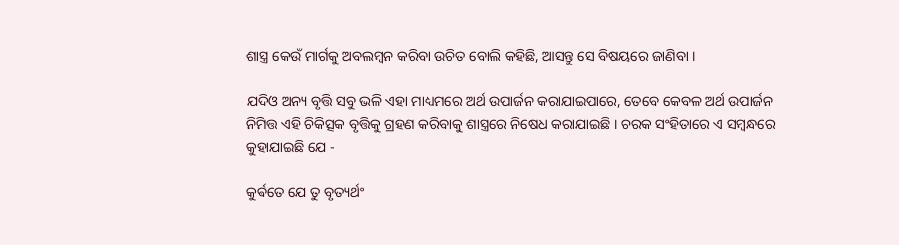ଶାସ୍ତ୍ର କେଉଁ ମାର୍ଗକୁ ଅବଲମ୍ବନ କରିବା ଉଚିତ ବୋଲି କହିଛି, ଆସନ୍ତୁ ସେ ବିଷୟରେ ଜାଣିବା ।

ଯଦିଓ ଅନ୍ୟ ବୃତ୍ତି ସବୁ ଭଳି ଏହା ମାଧ୍ୟମରେ ଅର୍ଥ ଉପାର୍ଜନ କରାଯାଇପାରେ, ତେବେ କେବଳ ଅର୍ଥ ଉପାର୍ଜନ ନିମିତ୍ତ ଏହି ଚିକିତ୍ସକ ବୃତ୍ତିକୁ ଗ୍ରହଣ କରିବାକୁ ଶାସ୍ତ୍ରରେ ନିଷେଧ କରାଯାଇଛି । ଚରକ ସଂହିତାରେ ଏ ସମ୍ବନ୍ଧରେ କୁହାଯାଇଛି ଯେ -

କୁର୍ଵତେ ଯେ ତୁ ବୃତ୍ୟର୍ଥଂ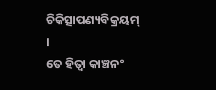ଚିକିତ୍ସାପଣ୍ୟବିକ୍ରୟମ୍ ।
ତେ ହିତ୍ଵା କାଞ୍ଚନଂ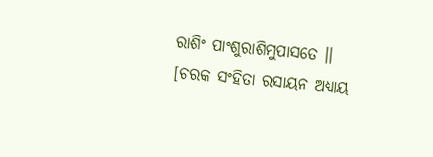ରାଶିଂ ପାଂଶୁରାଶିମୁପାସତେ ।।
[ଚରକ ସଂହିତା ରସାୟନ ଅଧ୍ୟାୟ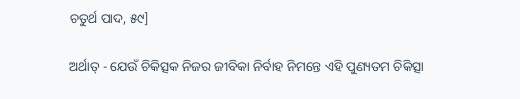ଚତୁର୍ଥ ପାଦ, ୫୯]

ଅର୍ଥାତ୍ - ଯେଉଁ ଚିକିତ୍ସକ ନିଜର ଜୀବିକା ନିର୍ବାହ ନିମନ୍ତେ ଏହି ପୁଣ୍ୟତମ ଚିକିତ୍ସା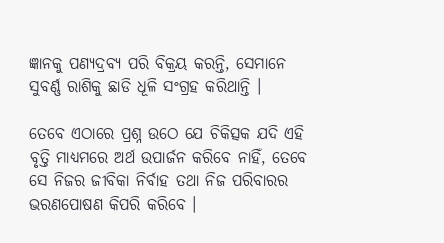ଜ୍ଞାନକୁ ପଣ୍ୟଦ୍ରବ୍ୟ ପରି ବିକ୍ରୟ କରନ୍ତି, ସେମାନେ ସୁବର୍ଣ୍ଣ ରାଶିକୁ ଛାଡି ଧୂଳି ସଂଗ୍ରହ କରିଥାନ୍ତି ।

ତେବେ ଏଠାରେ ପ୍ରଶ୍ନ ଉଠେ ଯେ ଚିକିତ୍ସକ ଯଦି ଏହି ବୃତ୍ତି ମାଧ୍ୟମରେ ଅର୍ଥ ଉପାର୍ଜନ କରିବେ ନାହିଁ, ତେବେ ସେ ନିଜର ଜୀବିକା ନିର୍ବାହ ତଥା ନିଜ ପରିବାରର ଭରଣପୋଷଣ କିପରି କରିବେ ।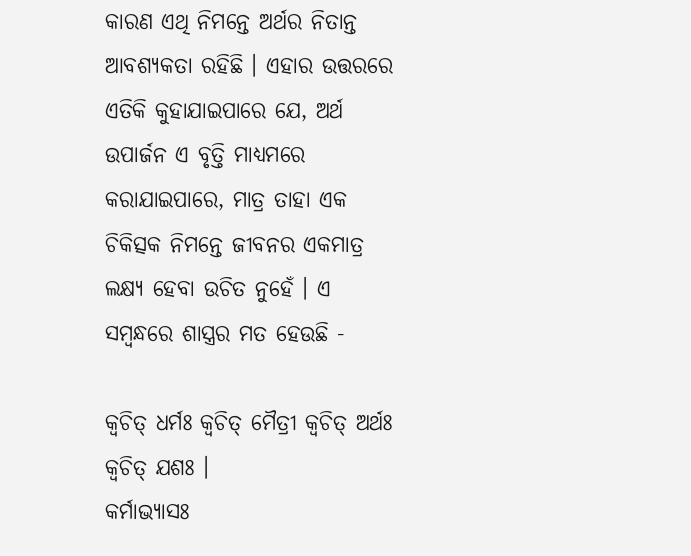କାରଣ ଏଥି ନିମନ୍ତେ ଅର୍ଥର ନିତାନ୍ତ ଆବଶ୍ୟକତା ରହିଛି । ଏହାର ଉତ୍ତରରେ ଏତିକି କୁହାଯାଇପାରେ ଯେ, ଅର୍ଥ ଉପାର୍ଜନ ଏ ବୃତ୍ତି ମାଧ୍ୟମରେ କରାଯାଇପାରେ, ମାତ୍ର ତାହା ଏକ ଚିକିତ୍ସକ ନିମନ୍ତେ ଜୀବନର ଏକମାତ୍ର ଲକ୍ଷ୍ୟ ହେବା ଉଚିତ ନୁହେଁ । ଏ ସମ୍ବନ୍ଧରେ ଶାସ୍ତ୍ରର ମତ ହେଉଛି -

କ୍ଵଚିତ୍ ଧର୍ମଃ କ୍ଵଚିତ୍ ମୈତ୍ରୀ କ୍ଵଚିତ୍ ଅର୍ଥଃ କ୍ଵଚିତ୍ ଯଶଃ ।
କର୍ମାଭ୍ୟାସଃ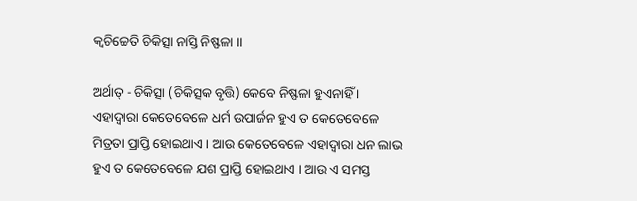କ୍ଵଚିଚ୍ଚେତି ଚିକିତ୍ସା ନାସ୍ତି ନିଷ୍ଫଳା ।।

ଅର୍ଥାତ୍ - ଚିକିତ୍ସା (ଚିକିତ୍ସକ ବୃତ୍ତି) କେବେ ନିଷ୍ଫଳା ହୁଏନାହିଁ । ଏହାଦ୍ବାରା କେତେବେଳେ ଧର୍ମ ଉପାର୍ଜନ ହୁଏ ତ କେତେବେଳେ ମିତ୍ରତା ପ୍ରାପ୍ତି ହୋଇଥାଏ । ଆଉ କେତେବେଳେ ଏହାଦ୍ବାରା ଧନ ଲାଭ ହୁଏ ତ କେତେବେଳେ ଯଶ ପ୍ରାପ୍ତି ହୋଇଥାଏ । ଆଉ ଏ ସମସ୍ତ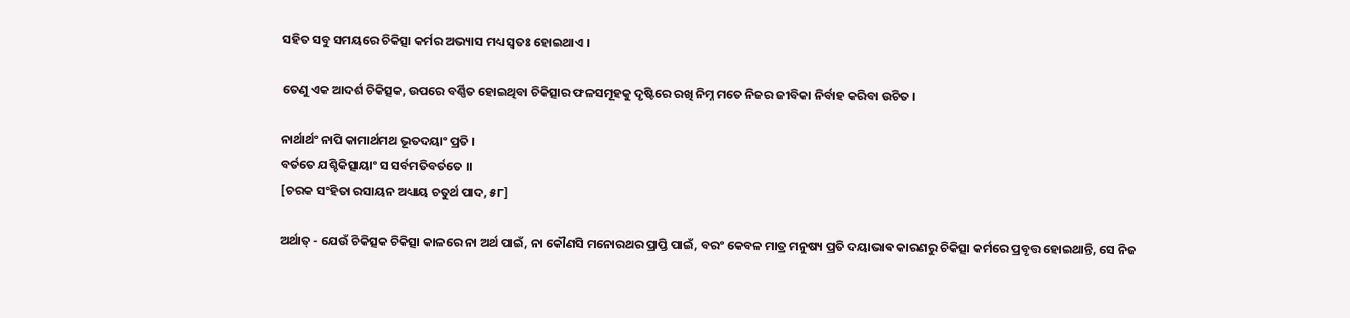ସହିତ ସବୁ ସମୟରେ ଚିକିତ୍ସା କର୍ମର ଅଭ୍ୟାସ ମଧ୍ୟ ସ୍ୱତଃ ହୋଇଥାଏ ।

ତେଣୁ ଏକ ଆଦର୍ଶ ଚିକିତ୍ସକ, ଉପରେ ବର୍ଣ୍ଣିତ ହୋଇଥିବା ଚିକିତ୍ସାର ଫଳସମୂହକୁ ଦୃଷ୍ଟିରେ ରଖି ନିମ୍ନ ମତେ ନିଜର ଜୀବିକା ନିର୍ବାହ କରିବା ଉଚିତ ।

ନାର୍ଥାର୍ଥଂ ନାପି କାମାର୍ଥମଥ ଭୂତଦୟାଂ ପ୍ରତି ।
ବର୍ତତେ ଯଶ୍ଚିକିତ୍ସାୟାଂ ସ ସର୍ବମତିବର୍ତତେ ।।
[ଚରକ ସଂହିତା ରସାୟନ ଅଧ୍ୟାୟ ଚତୁର୍ଥ ପାଦ, ୫୮]

ଅର୍ଥାତ୍ - ଯେଉଁ ଚିକିତ୍ସକ ଚିକିତ୍ସା କାଳରେ ନା ଅର୍ଥ ପାଇଁ, ନା କୌଣସି ମନୋରଥର ପ୍ରାପ୍ତି ପାଇଁ, ବରଂ କେବଳ ମାତ୍ର ମନୁଷ୍ୟ ପ୍ରତି ଦୟାଭାଵ କାରଣରୁ ଚିକିତ୍ସା କର୍ମରେ ପ୍ରବୃତ୍ତ ହୋଇଥାନ୍ତି, ସେ ନିଜ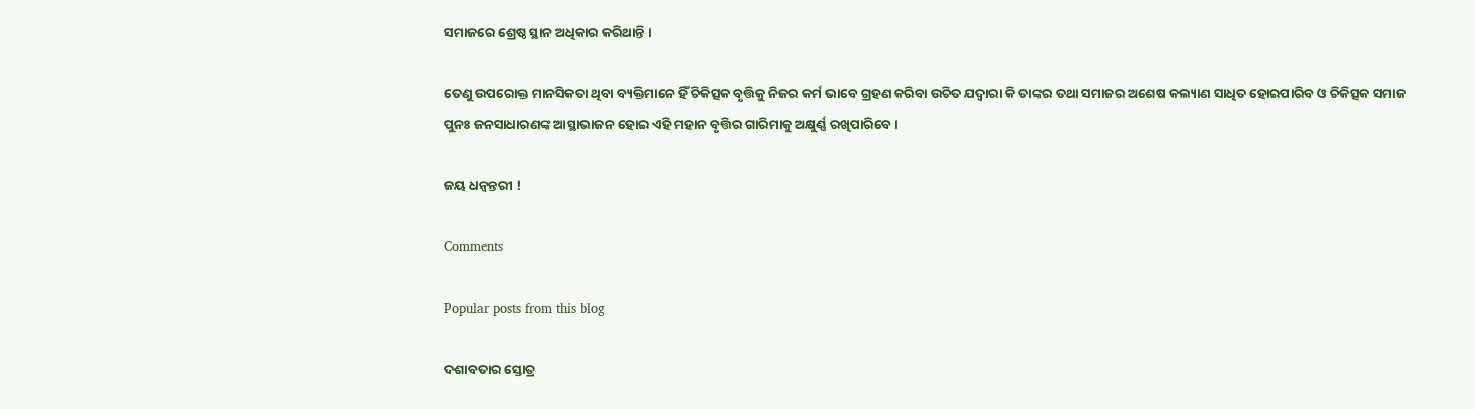ସମାଜରେ ଶ୍ରେଷ୍ଠ ସ୍ଥାନ ଅଧିକାର କରିଥାନ୍ତି ।

ତେଣୁ ଉପରୋକ୍ତ ମାନସିକତା ଥିବା ବ୍ୟକ୍ତିମାନେ ହିଁ ଚିକିତ୍ସକ ବୃତ୍ତିକୁ ନିଜର କର୍ମ ଭାବେ ଗ୍ରହଣ କରିବା ଉଚିତ ଯଦ୍ବାରା କି ତାଙ୍କର ତଥା ସମାଜର ଅଶେଷ କଲ୍ୟାଣ ସାଧିତ ହୋଇପାରିବ ଓ ଚିକିତ୍ସକ ସମାଜ ପୁନଃ ଜନସାଧାରଣଙ୍କ ଆସ୍ଥାଭାଜନ ହୋଇ ଏହି ମହାନ ବୃତ୍ତିର ଗାରିମାକୁ ଅକ୍ଷୁର୍ଣ୍ଣ ରଖିପାରିବେ ।

ଜୟ ଧନ୍ୱନ୍ତରୀ !

Comments

Popular posts from this blog

ଦଶାବତାର ସ୍ତୋତ୍ର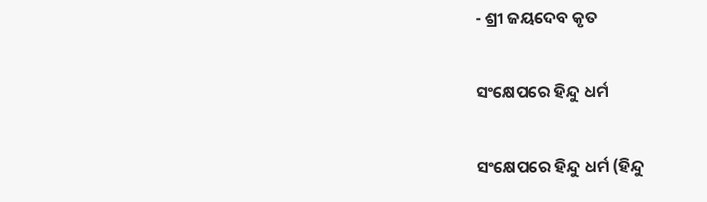- ଶ୍ରୀ ଜୟଦେବ କୃତ

ସଂକ୍ଷେପରେ ହିନ୍ଦୁ ଧର୍ମ

ସଂକ୍ଷେପରେ ହିନ୍ଦୁ ଧର୍ମ (ହିନ୍ଦୁ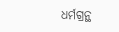ଧର୍ମଗ୍ରନ୍ଥ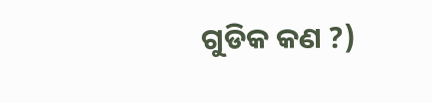ଗୁଡିକ କଣ ?)